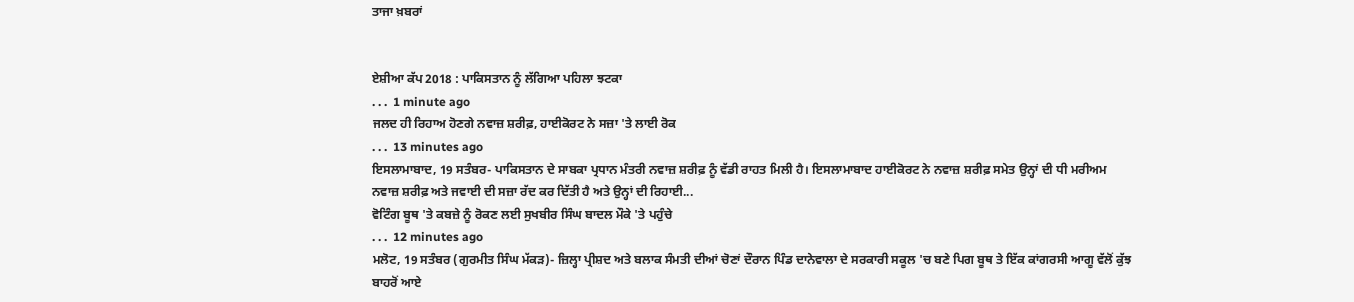ਤਾਜਾ ਖ਼ਬਰਾਂ


ਏਸ਼ੀਆ ਕੱਪ 2018 : ਪਾਕਿਸਤਾਨ ਨੂੰ ਲੱਗਿਆ ਪਹਿਲਾ ਝਟਕਾ
. . .  1 minute ago
ਜਲਦ ਹੀ ਰਿਹਾਅ ਹੋਣਗੇ ਨਵਾਜ਼ ਸ਼ਰੀਫ਼, ਹਾਈਕੋਰਟ ਨੇ ਸਜ਼ਾ 'ਤੇ ਲਾਈ ਰੋਕ
. . .  13 minutes ago
ਇਸਲਾਮਾਬਾਦ, 19 ਸਤੰਬਰ- ਪਾਕਿਸਤਾਨ ਦੇ ਸਾਬਕਾ ਪ੍ਰਧਾਨ ਮੰਤਰੀ ਨਵਾਜ਼ ਸ਼ਰੀਫ਼ ਨੂੰ ਵੱਡੀ ਰਾਹਤ ਮਿਲੀ ਹੈ। ਇਸਲਾਮਾਬਾਦ ਹਾਈਕੋਰਟ ਨੇ ਨਵਾਜ਼ ਸ਼ਰੀਫ਼ ਸਮੇਤ ਉਨ੍ਹਾਂ ਦੀ ਧੀ ਮਰੀਅਮ ਨਵਾਜ਼ ਸ਼ਰੀਫ਼ ਅਤੇ ਜਵਾਈ ਦੀ ਸਜ਼ਾ ਰੱਦ ਕਰ ਦਿੱਤੀ ਹੈ ਅਤੇ ਉਨ੍ਹਾਂ ਦੀ ਰਿਹਾਈ...
ਵੋਟਿੰਗ ਬੂਥ 'ਤੇ ਕਬਜ਼ੇ ਨੂੰ ਰੋਕਣ ਲਈ ਸੁਖਬੀਰ ਸਿੰਘ ਬਾਦਲ ਮੌਕੇ 'ਤੇ ਪਹੁੰਚੇ
. . .  12 minutes ago
ਮਲੋਟ, 19 ਸਤੰਬਰ (ਗੁਰਮੀਤ ਸਿੰਘ ਮੱਕੜ)- ਜ਼ਿਲ੍ਹਾ ਪ੍ਰੀਸ਼ਦ ਅਤੇ ਬਲਾਕ ਸੰਮਤੀ ਦੀਆਂ ਚੋਣਾਂ ਦੌਰਾਨ ਪਿੰਡ ਦਾਨੇਵਾਲਾ ਦੇ ਸਰਕਾਰੀ ਸਕੂਲ 'ਚ ਬਣੇ ਪਿਗ ਬੂਥ ਤੇ ਇੱਕ ਕਾਂਗਰਸੀ ਆਗੂ ਵੱਲੋਂ ਕੁੱਝ ਬਾਹਰੋਂ ਆਏ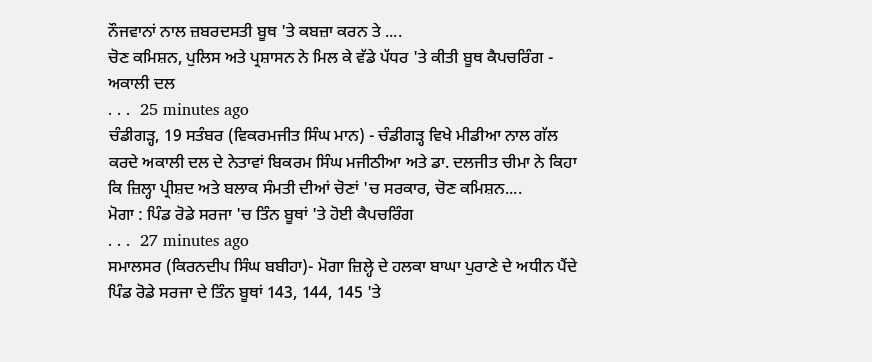ਨੌਜਵਾਨਾਂ ਨਾਲ ਜ਼ਬਰਦਸਤੀ ਬੂਥ 'ਤੇ ਕਬਜ਼ਾ ਕਰਨ ਤੇ ....
ਚੋਣ ਕਮਿਸ਼ਨ, ਪੁਲਿਸ ਅਤੇ ਪ੍ਰਸ਼ਾਸਨ ਨੇ ਮਿਲ ਕੇ ਵੱਡੇ ਪੱਧਰ 'ਤੇ ਕੀਤੀ ਬੂਥ ਕੈਪਚਰਿੰਗ - ਅਕਾਲੀ ਦਲ
. . .  25 minutes ago
ਚੰਡੀਗੜ੍ਹ, 19 ਸਤੰਬਰ (ਵਿਕਰਮਜੀਤ ਸਿੰਘ ਮਾਨ) - ਚੰਡੀਗੜ੍ਹ ਵਿਖੇ ਮੀਡੀਆ ਨਾਲ ਗੱਲ ਕਰਦੇ ਅਕਾਲੀ ਦਲ ਦੇ ਨੇਤਾਵਾਂ ਬਿਕਰਮ ਸਿੰਘ ਮਜੀਠੀਆ ਅਤੇ ਡਾ. ਦਲਜੀਤ ਚੀਮਾ ਨੇ ਕਿਹਾ ਕਿ ਜ਼ਿਲ੍ਹਾ ਪ੍ਰੀਸ਼ਦ ਅਤੇ ਬਲਾਕ ਸੰਮਤੀ ਦੀਆਂ ਚੋਣਾਂ 'ਚ ਸਰਕਾਰ, ਚੋਣ ਕਮਿਸ਼ਨ....
ਮੋਗਾ : ਪਿੰਡ ਰੋਡੇ ਸਰਜਾ 'ਚ ਤਿੰਨ ਬੂਥਾਂ 'ਤੇ ਹੋਈ ਕੈਪਚਰਿੰਗ
. . .  27 minutes ago
ਸਮਾਲਸਰ (ਕਿਰਨਦੀਪ ਸਿੰਘ ਬਬੀਹਾ)- ਮੋਗਾ ਜ਼ਿਲ੍ਹੇ ਦੇ ਹਲਕਾ ਬਾਘਾ ਪੁਰਾਣੇ ਦੇ ਅਧੀਨ ਪੈਂਦੇ ਪਿੰਡ ਰੋਡੇ ਸਰਜਾ ਦੇ ਤਿੰਨ ਬੂਥਾਂ 143, 144, 145 'ਤੇ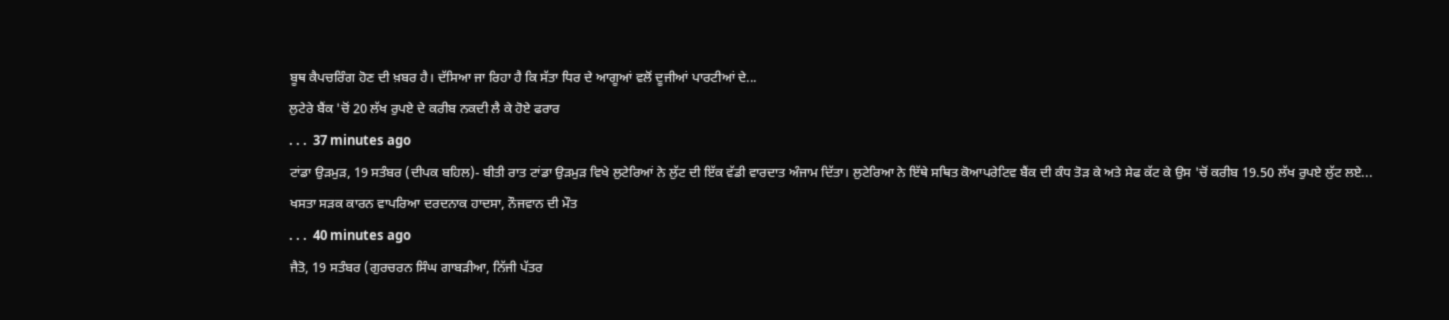ਬੂਥ ਕੈਪਚਰਿੰਗ ਹੋਣ ਦੀ ਖ਼ਬਰ ਹੈ। ਦੱਸਿਆ ਜਾ ਰਿਹਾ ਹੈ ਕਿ ਸੱਤਾ ਧਿਰ ਦੇ ਆਗੂਆਂ ਵਲੋਂ ਦੂਜੀਆਂ ਪਾਰਟੀਆਂ ਦੇ...
ਲੁਟੇਰੇ ਬੈਂਕ 'ਚੋਂ 20 ਲੱਖ ਰੁਪਏ ਦੇ ਕਰੀਬ ਨਕਦੀ ਲੈ ਕੇ ਹੋਏ ਫਰਾਰ
. . .  37 minutes ago
ਟਾਂਡਾ ਉੜਮੁੜ, 19 ਸਤੰਬਰ (ਦੀਪਕ ਬਹਿਲ)- ਬੀਤੀ ਰਾਤ ਟਾਂਡਾ ਉੜਮੁੜ ਵਿਖੇ ਲੁਟੇਰਿਆਂ ਨੇ ਲੁੱਟ ਦੀ ਇੱਕ ਵੱਡੀ ਵਾਰਦਾਤ ਅੰਜਾਮ ਦਿੱਤਾ। ਲੁਟੇਰਿਆ ਨੇ ਇੱਥੇ ਸਥਿਤ ਕੋਆਪਰੇਟਿਵ ਬੈਂਕ ਦੀ ਕੰਧ ਤੋੜ ਕੇ ਅਤੇ ਸੇਫ ਕੱਟ ਕੇ ਉਸ 'ਚੋਂ ਕਰੀਬ 19.50 ਲੱਖ ਰੁਪਏ ਲੁੱਟ ਲਏ...
ਖਸਤਾ ਸੜਕ ਕਾਰਨ ਵਾਪਰਿਆ ਦਰਦਨਾਕ ਹਾਦਸਾ, ਨੌਜਵਾਨ ਦੀ ਮੌਤ
. . .  40 minutes ago
ਜੈਤੋ, 19 ਸਤੰਬਰ (ਗੁਰਚਰਨ ਸਿੰਘ ਗਾਬੜੀਆ, ਨਿੱਜੀ ਪੱਤਰ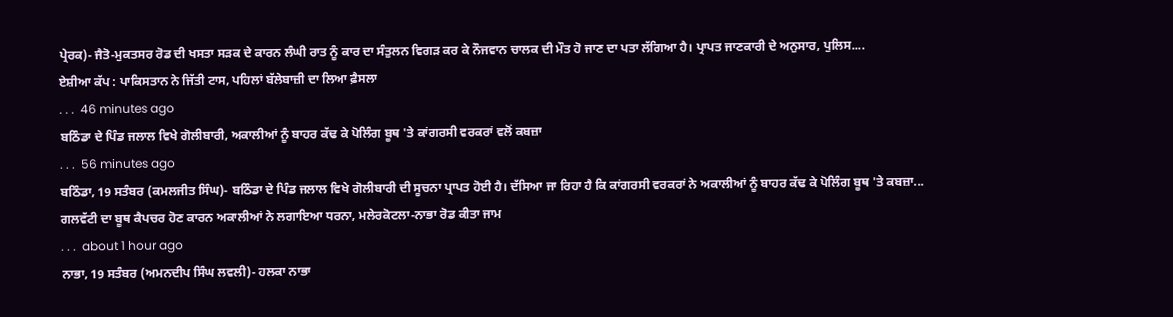ਪ੍ਰੇਰਕ)- ਜੈਤੋ-ਮੁਕਤਸਰ ਰੋਡ ਦੀ ਖਸਤਾ ਸੜਕ ਦੇ ਕਾਰਨ ਲੰਘੀ ਰਾਤ ਨੂੰ ਕਾਰ ਦਾ ਸੰਤੁਲਨ ਵਿਗੜ ਕਰ ਕੇ ਨੌਜਵਾਨ ਚਾਲਕ ਦੀ ਮੌਤ ਹੋ ਜਾਣ ਦਾ ਪਤਾ ਲੱਗਿਆ ਹੈ। ਪ੍ਰਾਪਤ ਜਾਣਕਾਰੀ ਦੇ ਅਨੁਸਾਰ, ਪੁਲਿਸ....
ਏਸ਼ੀਆ ਕੱਪ : ਪਾਕਿਸਤਾਨ ਨੇ ਜਿੱਤੀ ਟਾਸ, ਪਹਿਲਾਂ ਬੱਲੇਬਾਜ਼ੀ ਦਾ ਲਿਆ ਫ਼ੈਸਲਾ
. . .  46 minutes ago
ਬਠਿੰਡਾ ਦੇ ਪਿੰਡ ਜਲਾਲ ਵਿਖੇ ਗੋਲੀਬਾਰੀ, ਅਕਾਲੀਆਂ ਨੂੰ ਬਾਹਰ ਕੱਢ ਕੇ ਪੋਲਿੰਗ ਬੂਥ 'ਤੇ ਕਾਂਗਰਸੀ ਵਰਕਰਾਂ ਵਲੋਂ ਕਬਜ਼ਾ
. . .  56 minutes ago
ਬਠਿੰਡਾ, 19 ਸਤੰਬਰ (ਕਮਲਜੀਤ ਸਿੰਘ)- ਬਠਿੰਡਾ ਦੇ ਪਿੰਡ ਜਲਾਲ ਵਿਖੇ ਗੋਲੀਬਾਰੀ ਦੀ ਸੂਚਨਾ ਪ੍ਰਾਪਤ ਹੋਈ ਹੈ। ਦੱਸਿਆ ਜਾ ਰਿਹਾ ਹੈ ਕਿ ਕਾਂਗਰਸੀ ਵਰਕਰਾਂ ਨੇ ਅਕਾਲੀਆਂ ਨੂੰ ਬਾਹਰ ਕੱਢ ਕੇ ਪੋਲਿੰਗ ਬੂਥ 'ਤੇ ਕਬਜ਼ਾ...
ਗਲਵੱਟੀ ਦਾ ਬੂਥ ਕੈਪਚਰ ਹੋਣ ਕਾਰਨ ਅਕਾਲੀਆਂ ਨੇ ਲਗਾਇਆ ਧਰਨਾ, ਮਲੇਰਕੋਟਲਾ-ਨਾਭਾ ਰੋਡ ਕੀਤਾ ਜਾਮ
. . .  about 1 hour ago
ਨਾਭਾ, 19 ਸਤੰਬਰ (ਅਮਨਦੀਪ ਸਿੰਘ ਲਵਲੀ)- ਹਲਕਾ ਨਾਭਾ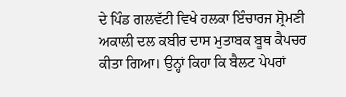ਦੇ ਪਿੰਡ ਗਲਵੱਟੀ ਵਿਖੇ ਹਲਕਾ ਇੰਚਾਰਜ ਸ਼੍ਰੋਮਣੀ ਅਕਾਲੀ ਦਲ ਕਬੀਰ ਦਾਸ ਮੁਤਾਬਕ ਬੂਥ ਕੈਪਚਰ ਕੀਤਾ ਗਿਆ। ਉਨ੍ਹਾਂ ਕਿਹਾ ਕਿ ਬੈਲਟ ਪੇਪਰਾਂ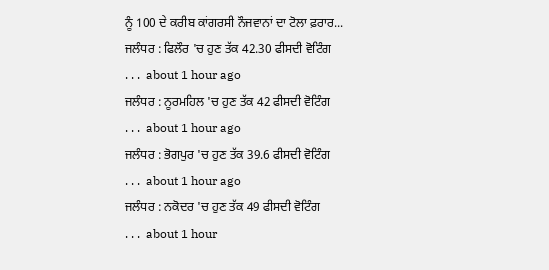ਨੂੰ 100 ਦੇ ਕਰੀਬ ਕਾਂਗਰਸੀ ਨੌਜਵਾਨਾਂ ਦਾ ਟੋਲਾ ਫ਼ਰਾਰ...
ਜਲੰਧਰ : ਫਿਲੌਰ 'ਚ ਹੁਣ ਤੱਕ 42.30 ਫੀਸਦੀ ਵੋਟਿੰਗ
. . .  about 1 hour ago
ਜਲੰਧਰ : ਨੂਰਮਹਿਲ 'ਚ ਹੁਣ ਤੱਕ 42 ਫੀਸਦੀ ਵੋਟਿੰਗ
. . .  about 1 hour ago
ਜਲੰਧਰ : ਭੋਗਪੁਰ 'ਚ ਹੁਣ ਤੱਕ 39.6 ਫੀਸਦੀ ਵੋਟਿੰਗ
. . .  about 1 hour ago
ਜਲੰਧਰ : ਨਕੋਦਰ 'ਚ ਹੁਣ ਤੱਕ 49 ਫੀਸਦੀ ਵੋਟਿੰਗ
. . .  about 1 hour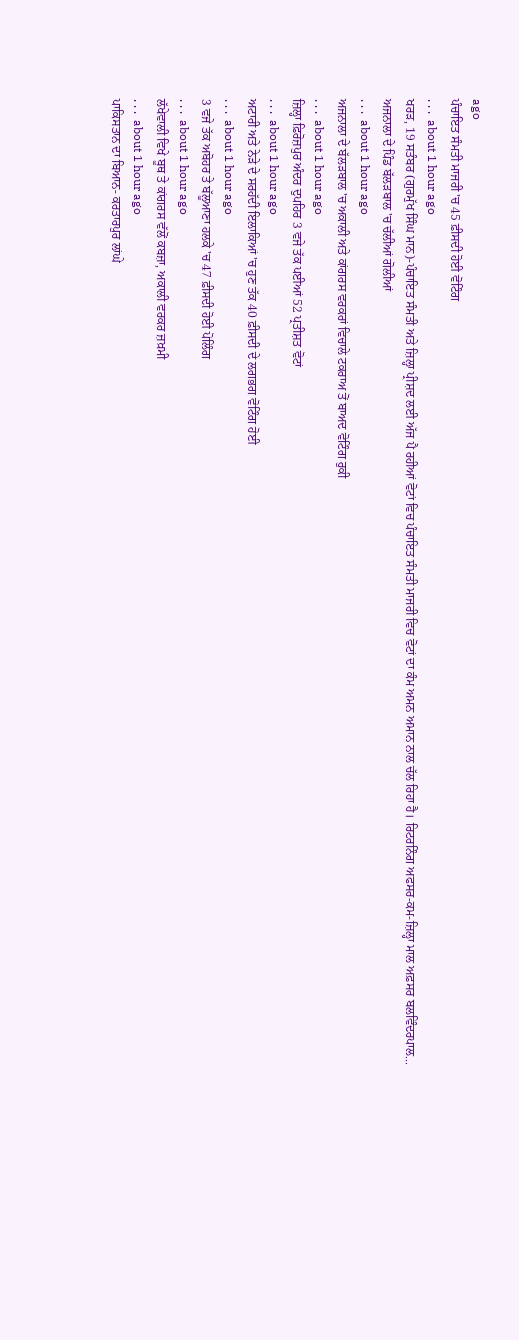ago
ਪੰਚਾਇਤ ਸੰਮਤੀ ਮਾਜਰੀ 'ਚ 45 ਫ਼ੀਸਦੀ ਹੋਈ ਵੋਟਿੰਗ
. . .  about 1 hour ago
ਖਰੜ, 19 ਸਤੰਬਰ (ਗੁਰਮੁੱਖ ਸਿੰਘ ਮਾਨ)-ਪੰਚਾਇਤ ਸੰਮਤੀ ਅਤੇ ਜ਼ਿਲ੍ਹਾ ਪ੍ਰੀਸ਼ਦ ਲਈ ਅੱਜ ਪੈ ਰਹੀਆਂ ਵੋਟਾਂ ਵਿਚ ਪੰਚਾਇਤ ਸੰਮਤੀ ਮਾਜਰੀ ਵਿਚ ਵੋਟਾਂ ਦਾ ਕੰਮ ਅਮਨ ਅਮਾਨ ਨਾਲ ਚੱਲ ਰਿਹਾ ਹੈ। ਰਿਟਰਨਿੰਗ ਅਫਸਰ-ਕਮ-ਜ਼ਿਲ੍ਹਾ ਮਾਲ ਅਫ਼ਸਰ ਬਲਵਿੰਦਰਪਾਲ...
ਅਜਨਾਲਾ ਦੇ ਪਿੰਡ ਬੱਲੜਬਾਲ 'ਚ ਚੱਲੀਆਂ ਗੋਲੀਆਂ
. . .  about 1 hour ago
ਅਜਨਾਲਾ ਦੇ ਬੱਲੜਬਾਲ 'ਚ ਅਕਾਲੀ ਅਤੇ ਕਾਂਗਰਸ ਵਰਕਰਾਂ ਵਿਚਾਲੇ ਟਕਰਾਅ ਤੋਂ ਬਾਅਦ ਵੋਟਿੰਗ ਰੁਕੀ
. . .  about 1 hour ago
ਜ਼ਿਲ੍ਹਾ ਫ਼ਿਰੋਜ਼ਪੁਰ ਅੰਦਰ ਦੁਪਹਿਰ 3 ਵਜੇ ਤੱਕ ਪਈਆਂ 52 ਪ੍ਰਤੀਸ਼ਤ ਵੋਟਾਂ
. . .  about 1 hour ago
ਅਟਾਰੀ ਅਤੇ ਨੇੜੇ ਦੇ ਸਰਹੱਦੀ ਇਲਾਕਿਆਂ 'ਚ ਹੁਣ ਤੱਕ 40 ਫ਼ੀਸਦੀ ਦੇ ਲਗਭਗ ਵੋਟਿੰਗ ਹੋਈ
. . .  about 1 hour ago
3 ਵਜੇ ਤੱਕ ਅਬੋਹਰ ਤੇ ਬੱਲੂਆਣਾ ਹਲਕੇ 'ਚ 47 ਫ਼ੀਸਦੀ ਹੋਈ ਪੋਲਿੰਗ
. . .  about 1 hour ago
ਲੱਖੇਵਾਲੀ ਵਿਖੇ ਬੂਥ ਤੇ ਕਾਂਗਰਸ ਵੱਲੋਂ ਕਬਜ਼ਾ, ਅਕਾਲੀ ਵਰਕਰ ਜ਼ਖ਼ਮੀ
. . .  about 1 hour ago
ਪਾਕਿਸਤਾਨ ਦਾ ਬਿਆਨ- ਕਰਤਾਰਪੁਰ ਲਾਂਘੇ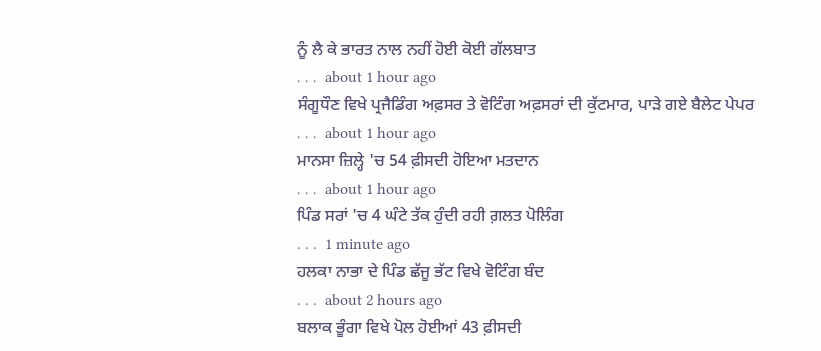ਨੂੰ ਲੈ ਕੇ ਭਾਰਤ ਨਾਲ ਨਹੀਂ ਹੋਈ ਕੋਈ ਗੱਲਬਾਤ
. . .  about 1 hour ago
ਸੰਗੂਧੌਣ ਵਿਖੇ ਪ੍ਰਜੈਡਿੰਗ ਅਫ਼ਸਰ ਤੇ ਵੋਟਿੰਗ ਅਫ਼ਸਰਾਂ ਦੀ ਕੁੱਟਮਾਰ, ਪਾੜੇ ਗਏ ਬੈਲੇਟ ਪੇਪਰ
. . .  about 1 hour ago
ਮਾਨਸਾ ਜ਼ਿਲ੍ਹੇ 'ਚ 54 ਫ਼ੀਸਦੀ ਹੋਇਆ ਮਤਦਾਨ
. . .  about 1 hour ago
ਪਿੰਡ ਸਰਾਂ 'ਚ 4 ਘੰਟੇ ਤੱਕ ਹੁੰਦੀ ਰਹੀ ਗ਼ਲਤ ਪੋਲਿੰਗ
. . .  1 minute ago
ਹਲਕਾ ਨਾਭਾ ਦੇ ਪਿੰਡ ਛੱਜੂ ਭੱਟ ਵਿਖੇ ਵੋਟਿੰਗ ਬੰਦ
. . .  about 2 hours ago
ਬਲਾਕ ਭੂੰਗਾ ਵਿਖੇ ਪੋਲ ਹੋਈਆਂ 43 ਫ਼ੀਸਦੀ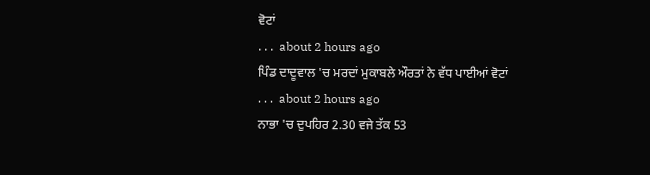ਵੋਟਾਂ
. . .  about 2 hours ago
ਪਿੰਡ ਦਾਦੂਵਾਲ 'ਚ ਮਰਦਾਂ ਮੁਕਾਬਲੇ ਔਰਤਾਂ ਨੇ ਵੱਧ ਪਾਈਆਂ ਵੋਟਾਂ
. . .  about 2 hours ago
ਨਾਭਾ 'ਚ ਦੁਪਹਿਰ 2.30 ਵਜੇ ਤੱਕ 53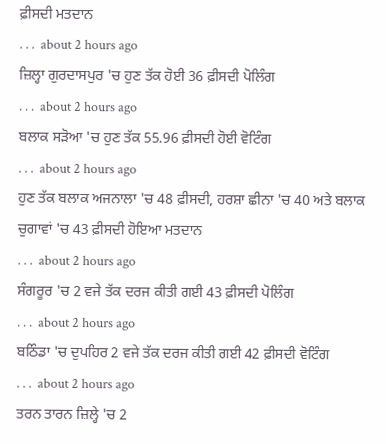ਫ਼ੀਸਦੀ ਮਤਦਾਨ
. . .  about 2 hours ago
ਜ਼ਿਲ੍ਹਾ ਗੁਰਦਾਸਪੁਰ 'ਚ ਹੁਣ ਤੱਕ ਹੋਈ 36 ਫ਼ੀਸਦੀ ਪੋਲਿੰਗ
. . .  about 2 hours ago
ਬਲਾਕ ਸੜੋਆ 'ਚ ਹੁਣ ਤੱਕ 55.96 ਫ਼ੀਸਦੀ ਹੋਈ ਵੋਟਿੰਗ
. . .  about 2 hours ago
ਹੁਣ ਤੱਕ ਬਲਾਕ ਅਜਨਾਲਾ 'ਚ 48 ਫ਼ੀਸਦੀ, ਹਰਸ਼ਾ ਛੀਨਾ 'ਚ 40 ਅਤੇ ਬਲਾਕ ਚੁਗਾਵਾਂ 'ਚ 43 ਫ਼ੀਸਦੀ ਹੋਇਆ ਮਤਦਾਨ
. . .  about 2 hours ago
ਸੰਗਰੂਰ 'ਚ 2 ਵਜੇ ਤੱਕ ਦਰਜ ਕੀਤੀ ਗਈ 43 ਫ਼ੀਸਦੀ ਪੋਲਿੰਗ
. . .  about 2 hours ago
ਬਠਿੰਡਾ 'ਚ ਦੁਪਹਿਰ 2 ਵਜੇ ਤੱਕ ਦਰਜ ਕੀਤੀ ਗਈ 42 ਫ਼ੀਸਦੀ ਵੋਟਿੰਗ
. . .  about 2 hours ago
ਤਰਨ ਤਾਰਨ ਜ਼ਿਲ੍ਹੇ 'ਚ 2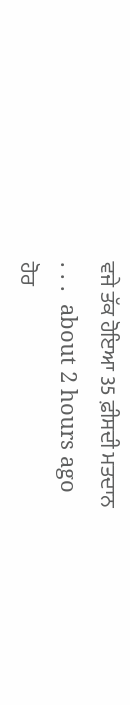ਵਜੇ ਤੱਕ ਹੋਇਆ 35 ਫ਼ੀਸਦੀ ਮਤਦਾਨ
. . .  about 2 hours ago
ਹੋਰ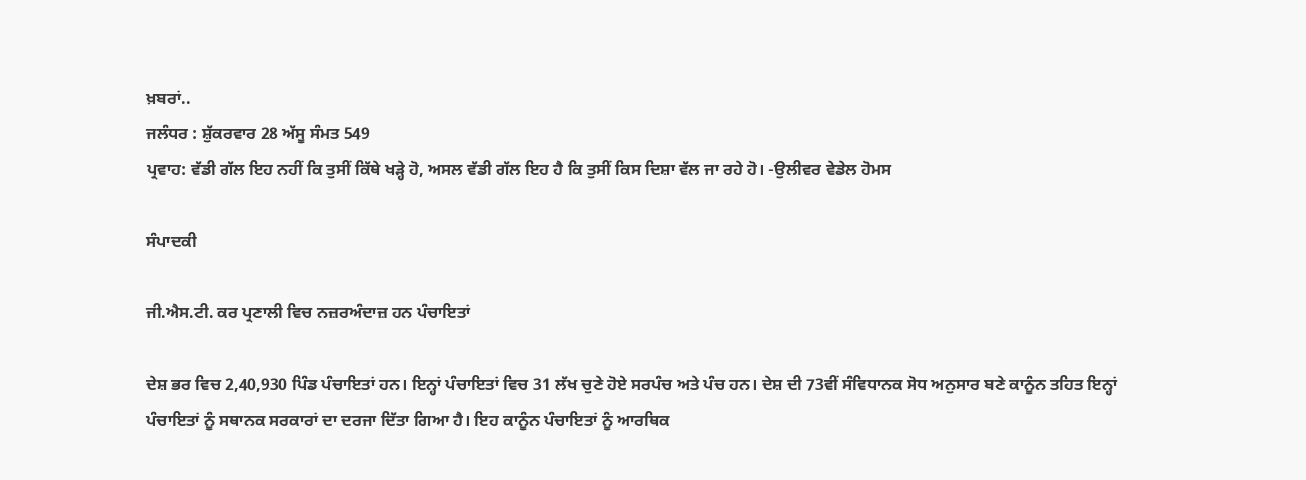ਖ਼ਬਰਾਂ..
ਜਲੰਧਰ : ਸ਼ੁੱਕਰਵਾਰ 28 ਅੱਸੂ ਸੰਮਤ 549
ਪ੍ਰਵਾਹ: ਵੱਡੀ ਗੱਲ ਇਹ ਨਹੀਂ ਕਿ ਤੁਸੀਂ ਕਿੱਥੇ ਖੜ੍ਹੇ ਹੋ, ਅਸਲ ਵੱਡੀ ਗੱਲ ਇਹ ਹੈ ਕਿ ਤੁਸੀਂ ਕਿਸ ਦਿਸ਼ਾ ਵੱਲ ਜਾ ਰਹੇ ਹੋ। -ਉਲੀਵਰ ਵੇਡੇਲ ਹੋਮਸ

ਸੰਪਾਦਕੀ

ਜੀ.ਐਸ.ਟੀ. ਕਰ ਪ੍ਰਣਾਲੀ ਵਿਚ ਨਜ਼ਰਅੰਦਾਜ਼ ਹਨ ਪੰਚਾਇਤਾਂ

ਦੇਸ਼ ਭਰ ਵਿਚ 2,40,930 ਪਿੰਡ ਪੰਚਾਇਤਾਂ ਹਨ। ਇਨ੍ਹਾਂ ਪੰਚਾਇਤਾਂ ਵਿਚ 31 ਲੱਖ ਚੁਣੇ ਹੋਏ ਸਰਪੰਚ ਅਤੇ ਪੰਚ ਹਨ। ਦੇਸ਼ ਦੀ 73ਵੀਂ ਸੰਵਿਧਾਨਕ ਸੋਧ ਅਨੁਸਾਰ ਬਣੇ ਕਾਨੂੰਨ ਤਹਿਤ ਇਨ੍ਹਾਂ ਪੰਚਾਇਤਾਂ ਨੂੰ ਸਥਾਨਕ ਸਰਕਾਰਾਂ ਦਾ ਦਰਜਾ ਦਿੱਤਾ ਗਿਆ ਹੈ। ਇਹ ਕਾਨੂੰਨ ਪੰਚਾਇਤਾਂ ਨੂੰ ਆਰਥਿਕ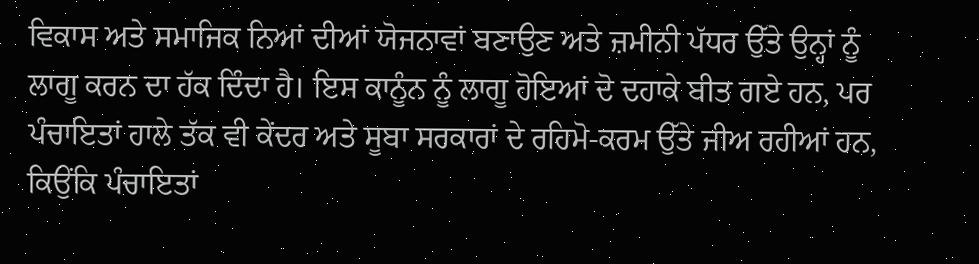ਵਿਕਾਸ ਅਤੇ ਸਮਾਜਿਕ ਨਿਆਂ ਦੀਆਂ ਯੋਜਨਾਵਾਂ ਬਣਾਉਣ ਅਤੇ ਜ਼ਮੀਨੀ ਪੱਧਰ ਉੱਤੇ ਉਨ੍ਹਾਂ ਨੂੰ ਲਾਗੂ ਕਰਨ ਦਾ ਹੱਕ ਦਿੰਦਾ ਹੈ। ਇਸ ਕਾਨੂੰਨ ਨੂੰ ਲਾਗੂ ਹੋਇਆਂ ਦੋ ਦਹਾਕੇ ਬੀਤ ਗਏ ਹਨ, ਪਰ ਪੰਚਾਇਤਾਂ ਹਾਲੇ ਤੱਕ ਵੀ ਕੇਂਦਰ ਅਤੇ ਸੂਬਾ ਸਰਕਾਰਾਂ ਦੇ ਰਹਿਮੋ-ਕਰਮ ਉੱਤੇ ਜੀਅ ਰਹੀਆਂ ਹਨ, ਕਿਉਂਕਿ ਪੰਚਾਇਤਾਂ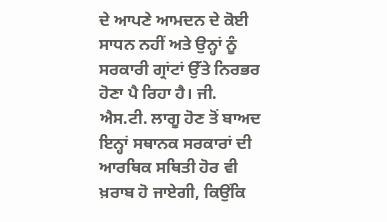ਦੇ ਆਪਣੇ ਆਮਦਨ ਦੇ ਕੋਈ ਸਾਧਨ ਨਹੀਂ ਅਤੇ ਉਨ੍ਹਾਂ ਨੂੰ ਸਰਕਾਰੀ ਗ੍ਰਾਂਟਾਂ ਉੱਤੇ ਨਿਰਭਰ ਹੋਣਾ ਪੈ ਰਿਹਾ ਹੈ। ਜੀ. ਐਸ.ਟੀ. ਲਾਗੂ ਹੋਣ ਤੋਂ ਬਾਅਦ ਇਨ੍ਹਾਂ ਸਥਾਨਕ ਸਰਕਾਰਾਂ ਦੀ ਆਰਥਿਕ ਸਥਿਤੀ ਹੋਰ ਵੀ ਖ਼ਰਾਬ ਹੋ ਜਾਏਗੀ, ਕਿਉਂਕਿ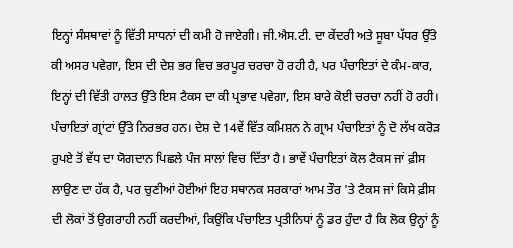ਇਨ੍ਹਾਂ ਸੰਸਥਾਵਾਂ ਨੂੰ ਵਿੱਤੀ ਸਾਧਨਾਂ ਦੀ ਕਮੀ ਹੋ ਜਾਏਗੀ। ਜੀ.ਐਸ.ਟੀ. ਦਾ ਕੇਂਦਰੀ ਅਤੇ ਸੂਬਾ ਪੱਧਰ ਉੱਤੇ ਕੀ ਅਸਰ ਪਵੇਗਾ, ਇਸ ਦੀ ਦੇਸ਼ ਭਰ ਵਿਚ ਭਰਪੂਰ ਚਰਚਾ ਹੋ ਰਹੀ ਹੈ, ਪਰ ਪੰਚਾਇਤਾਂ ਦੇ ਕੰਮ-ਕਾਰ, ਇਨ੍ਹਾਂ ਦੀ ਵਿੱਤੀ ਹਾਲਤ ਉੱਤੇ ਇਸ ਟੈਕਸ ਦਾ ਕੀ ਪ੍ਰਭਾਵ ਪਵੇਗਾ, ਇਸ ਬਾਰੇ ਕੋਈ ਚਰਚਾ ਨਹੀਂ ਹੋ ਰਹੀ। ਪੰਚਾਇਤਾਂ ਗ੍ਰਾਂਟਾਂ ਉੱਤੇ ਨਿਰਭਰ ਹਨ। ਦੇਸ਼ ਦੇ 14ਵੇਂ ਵਿੱਤ ਕਮਿਸ਼ਨ ਨੇ ਗ੍ਰਾਮ ਪੰਚਾਇਤਾਂ ਨੂੰ ਦੋ ਲੱਖ ਕਰੋੜ ਰੁਪਏ ਤੋਂ ਵੱਧ ਦਾ ਯੋਗਦਾਨ ਪਿਛਲੇ ਪੰਜ ਸਾਲਾਂ ਵਿਚ ਦਿੱਤਾ ਹੈ। ਭਾਵੇਂ ਪੰਚਾਇਤਾਂ ਕੋਲ ਟੈਕਸ ਜਾਂ ਫ਼ੀਸ ਲਾਉਣ ਦਾ ਹੱਕ ਹੈ, ਪਰ ਚੁਣੀਆਂ ਹੋਈਆਂ ਇਹ ਸਥਾਨਕ ਸਰਕਾਰਾਂ ਆਮ ਤੌਰ 'ਤੇ ਟੈਕਸ ਜਾਂ ਕਿਸੇ ਫ਼ੀਸ ਦੀ ਲੋਕਾਂ ਤੋਂ ਉਗਰਾਹੀ ਨਹੀਂ ਕਰਦੀਆਂ, ਕਿਉਂਕਿ ਪੰਚਾਇਤ ਪ੍ਰਤੀਨਿਧਾਂ ਨੂੰ ਡਰ ਹੁੰਦਾ ਹੈ ਕਿ ਲੋਕ ਉਨ੍ਹਾਂ ਨੂੰ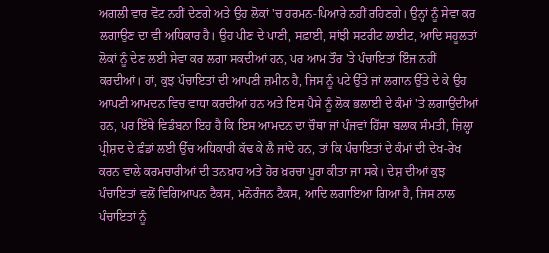ਅਗਲੀ ਵਾਰ ਵੋਟ ਨਹੀਂ ਦੇਣਗੇ ਅਤੇ ਉਹ ਲੋਕਾਂ 'ਚ ਹਰਮਨ-ਪਿਆਰੇ ਨਹੀਂ ਰਹਿਣਗੇ। ਉਨ੍ਹਾਂ ਨੂੰ ਸੇਵਾ ਕਰ ਲਗਾਉਣ ਦਾ ਵੀ ਅਧਿਕਾਰ ਹੈ। ਉਹ ਪੀਣ ਦੇ ਪਾਣੀ, ਸਫ਼ਾਈ, ਸਾਂਝੀ ਸਟਰੀਟ ਲਾਈਟ, ਆਦਿ ਸਹੂਲਤਾਂ ਲੋਕਾਂ ਨੂੰ ਦੇਣ ਲਈ ਸੇਵਾ ਕਰ ਲਗਾ ਸਕਦੀਆਂ ਹਨ, ਪਰ ਆਮ ਤੌਰ 'ਤੇ ਪੰਚਾਇਤਾਂ ਇੰਜ ਨਹੀਂ ਕਰਦੀਆਂ। ਹਾਂ, ਕੁਝ ਪੰਚਾਇਤਾਂ ਦੀ ਆਪਣੀ ਜ਼ਮੀਨ ਹੈ, ਜਿਸ ਨੂੰ ਪਟੇ ਉੱਤੇ ਜਾਂ ਲਗਾਨ ਉੱਤੇ ਦੇ ਕੇ ਉਹ ਆਪਣੀ ਆਮਦਨ ਵਿਚ ਵਾਧਾ ਕਰਦੀਆਂ ਹਨ ਅਤੇ ਇਸ ਪੈਸੇ ਨੂੰ ਲੋਕ ਭਲਾਈ ਦੇ ਕੰਮਾਂ 'ਤੇ ਲਗਾਉਂਦੀਆਂ ਹਨ, ਪਰ ਇੱਥੇ ਵਿਡੰਬਨਾ ਇਹ ਹੈ ਕਿ ਇਸ ਆਮਦਨ ਦਾ ਚੌਥਾ ਜਾਂ ਪੰਜਵਾਂ ਹਿੱਸਾ ਬਲਾਕ ਸੰਮਤੀ, ਜ਼ਿਲ੍ਹਾ ਪ੍ਰੀਸ਼ਦ ਦੇ ਫ਼ੰਡਾਂ ਲਈ ਉੱਚ ਅਧਿਕਾਰੀ ਕੱਢ ਕੇ ਲੈ ਜਾਂਦੇ ਹਨ, ਤਾਂ ਕਿ ਪੰਚਾਇਤਾਂ ਦੇ ਕੰਮਾਂ ਦੀ ਦੇਖ-ਰੇਖ ਕਰਨ ਵਾਲੇ ਕਰਮਚਾਰੀਆਂ ਦੀ ਤਨਖ਼ਾਹ ਅਤੇ ਹੋਰ ਖ਼ਰਚਾ ਪੂਰਾ ਕੀਤਾ ਜਾ ਸਕੇ। ਦੇਸ਼ ਦੀਆਂ ਕੁਝ ਪੰਚਾਇਤਾਂ ਵਲੋਂ ਵਿਗਿਆਪਨ ਟੈਕਸ, ਮਨੋਰੰਜਨ ਟੈਕਸ, ਆਦਿ ਲਗਾਇਆ ਗਿਆ ਹੈ, ਜਿਸ ਨਾਲ ਪੰਚਾਇਤਾਂ ਨੂੰ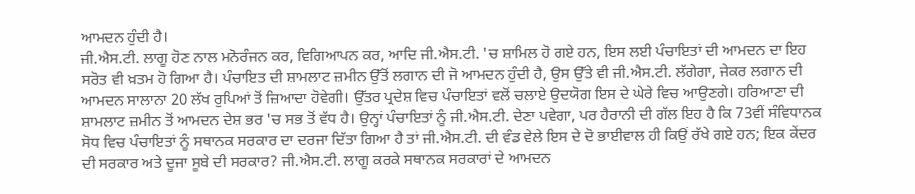ਆਮਦਨ ਹੁੰਦੀ ਹੈ।
ਜੀ.ਐਸ.ਟੀ. ਲਾਗੂ ਹੋਣ ਨਾਲ ਮਨੋਰੰਜਨ ਕਰ, ਵਿਗਿਆਪਨ ਕਰ, ਆਦਿ ਜੀ.ਐਸ.ਟੀ. 'ਚ ਸ਼ਾਮਿਲ ਹੋ ਗਏ ਹਨ, ਇਸ ਲਈ ਪੰਚਾਇਤਾਂ ਦੀ ਆਮਦਨ ਦਾ ਇਹ ਸਰੋਤ ਵੀ ਖ਼ਤਮ ਹੋ ਗਿਆ ਹੈ। ਪੰਚਾਇਤ ਦੀ ਸ਼ਾਮਲਾਟ ਜ਼ਮੀਨ ਉੱਤੋਂ ਲਗਾਨ ਦੀ ਜੋ ਆਮਦਨ ਹੁੰਦੀ ਹੈ, ਉਸ ਉੱਤੇ ਵੀ ਜੀ.ਐਸ.ਟੀ. ਲੱਗੇਗਾ, ਜੇਕਰ ਲਗਾਨ ਦੀ ਆਮਦਨ ਸਾਲਾਨਾ 20 ਲੱਖ ਰੁਪਿਆਂ ਤੋਂ ਜ਼ਿਆਦਾ ਹੋਵੇਗੀ। ਉੱਤਰ ਪ੍ਰਦੇਸ਼ ਵਿਚ ਪੰਚਾਇਤਾਂ ਵਲੋਂ ਚਲਾਏ ਉਦਯੋਗ ਇਸ ਦੇ ਘੇਰੇ ਵਿਚ ਆਉਣਗੇ। ਹਰਿਆਣਾ ਦੀ ਸ਼ਾਮਲਾਟ ਜ਼ਮੀਨ ਤੋਂ ਆਮਦਨ ਦੇਸ਼ ਭਰ 'ਚ ਸਭ ਤੋਂ ਵੱਧ ਹੈ। ਉਨ੍ਹਾਂ ਪੰਚਾਇਤਾਂ ਨੂੰ ਜੀ.ਐਸ.ਟੀ. ਦੇਣਾ ਪਵੇਗਾ, ਪਰ ਹੈਰਾਨੀ ਦੀ ਗੱਲ ਇਹ ਹੈ ਕਿ 73ਵੀਂ ਸੰਵਿਧਾਨਕ ਸੋਧ ਵਿਚ ਪੰਚਾਇਤਾਂ ਨੂੰ ਸਥਾਨਕ ਸਰਕਾਰ ਦਾ ਦਰਜਾ ਦਿੱਤਾ ਗਿਆ ਹੈ ਤਾਂ ਜੀ.ਐਸ.ਟੀ. ਦੀ ਵੰਡ ਵੇਲੇ ਇਸ ਦੇ ਦੋ ਭਾਈਵਾਲ ਹੀ ਕਿਉਂ ਰੱਖੇ ਗਏ ਹਨ; ਇਕ ਕੇਂਦਰ ਦੀ ਸਰਕਾਰ ਅਤੇ ਦੂਜਾ ਸੂਬੇ ਦੀ ਸਰਕਾਰ? ਜੀ.ਐਸ.ਟੀ. ਲਾਗੂ ਕਰਕੇ ਸਥਾਨਕ ਸਰਕਾਰਾਂ ਦੇ ਆਮਦਨ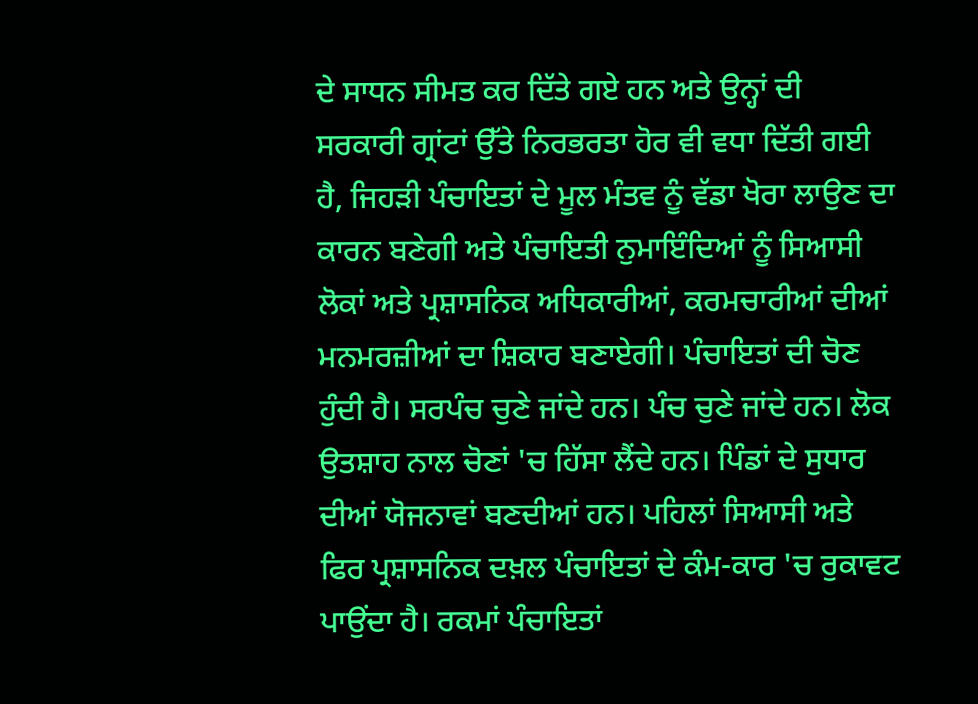ਦੇ ਸਾਧਨ ਸੀਮਤ ਕਰ ਦਿੱਤੇ ਗਏ ਹਨ ਅਤੇ ਉਨ੍ਹਾਂ ਦੀ ਸਰਕਾਰੀ ਗ੍ਰਾਂਟਾਂ ਉੱਤੇ ਨਿਰਭਰਤਾ ਹੋਰ ਵੀ ਵਧਾ ਦਿੱਤੀ ਗਈ ਹੈ, ਜਿਹੜੀ ਪੰਚਾਇਤਾਂ ਦੇ ਮੂਲ ਮੰਤਵ ਨੂੰ ਵੱਡਾ ਖੋਰਾ ਲਾਉਣ ਦਾ ਕਾਰਨ ਬਣੇਗੀ ਅਤੇ ਪੰਚਾਇਤੀ ਨੁਮਾਇੰਦਿਆਂ ਨੂੰ ਸਿਆਸੀ ਲੋਕਾਂ ਅਤੇ ਪ੍ਰਸ਼ਾਸਨਿਕ ਅਧਿਕਾਰੀਆਂ, ਕਰਮਚਾਰੀਆਂ ਦੀਆਂ ਮਨਮਰਜ਼ੀਆਂ ਦਾ ਸ਼ਿਕਾਰ ਬਣਾਏਗੀ। ਪੰਚਾਇਤਾਂ ਦੀ ਚੋਣ ਹੁੰਦੀ ਹੈ। ਸਰਪੰਚ ਚੁਣੇ ਜਾਂਦੇ ਹਨ। ਪੰਚ ਚੁਣੇ ਜਾਂਦੇ ਹਨ। ਲੋਕ ਉਤਸ਼ਾਹ ਨਾਲ ਚੋਣਾਂ 'ਚ ਹਿੱਸਾ ਲੈਂਦੇ ਹਨ। ਪਿੰਡਾਂ ਦੇ ਸੁਧਾਰ ਦੀਆਂ ਯੋਜਨਾਵਾਂ ਬਣਦੀਆਂ ਹਨ। ਪਹਿਲਾਂ ਸਿਆਸੀ ਅਤੇ ਫਿਰ ਪ੍ਰਸ਼ਾਸਨਿਕ ਦਖ਼ਲ ਪੰਚਾਇਤਾਂ ਦੇ ਕੰਮ-ਕਾਰ 'ਚ ਰੁਕਾਵਟ ਪਾਉਂਦਾ ਹੈ। ਰਕਮਾਂ ਪੰਚਾਇਤਾਂ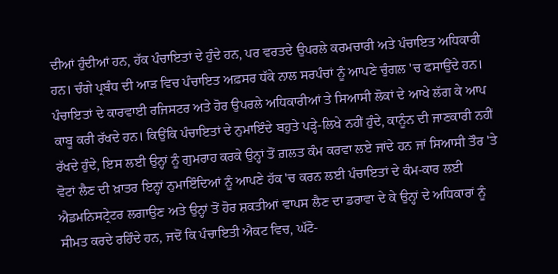ਦੀਆਂ ਹੁੰਦੀਆਂ ਹਨ, ਹੱਕ ਪੰਚਾਇਤਾਂ ਦੇ ਹੁੰਦੇ ਹਨ, ਪਰ ਵਰਤਦੇ ਉਪਰਲੇ ਕਰਮਚਾਰੀ ਅਤੇ ਪੰਚਾਇਤ ਅਧਿਕਾਰੀ ਹਨ। ਚੰਗੇ ਪ੍ਰਬੰਧ ਦੀ ਆੜ ਵਿਚ ਪੰਚਾਇਤ ਅਫ਼ਸਰ ਧੱਕੇ ਨਾਲ ਸਰਪੰਚਾਂ ਨੂੰ ਆਪਣੇ ਚੁੰਗਲ 'ਚ ਫਸਾਉਂਦੇ ਹਨ। ਪੰਚਾਇਤਾਂ ਦੇ ਕਾਰਵਾਈ ਰਜਿਸਟਰ ਅਤੇ ਹੋਰ ਉਪਰਲੇ ਅਧਿਕਾਰੀਆਂ ਤੇ ਸਿਆਸੀ ਲੋਕਾਂ ਦੇ ਆਖੇ ਲੱਗ ਕੇ ਆਪ ਕਾਬੂ ਕਰੀ ਰੱਖਦੇ ਹਨ। ਕਿਉਂਕਿ ਪੰਚਾਇਤਾਂ ਦੇ ਨੁਮਾਇੰਦੇ ਬਹੁਤੇ ਪੜ੍ਹੇ-ਲਿਖੇ ਨਹੀਂ ਹੁੰਦੇ, ਕਾਨੂੰਨ ਦੀ ਜਾਣਕਾਰੀ ਨਹੀਂ ਰੱਖਦੇ ਹੁੰਦੇ, ਇਸ ਲਈ ਉਨ੍ਹਾਂ ਨੂੰ ਗੁਮਰਾਹ ਕਰਕੇ ਉਨ੍ਹਾਂ ਤੋਂ ਗ਼ਲਤ ਕੰਮ ਕਰਵਾ ਲਏ ਜਾਂਦੇ ਹਨ ਜਾਂ ਸਿਆਸੀ ਤੌਰ 'ਤੇ ਵੋਟਾਂ ਲੈਣ ਦੀ ਖ਼ਾਤਰ ਇਨ੍ਹਾਂ ਨੁਮਾਇੰਦਿਆਂ ਨੂੰ ਆਪਣੇ ਹੱਕ 'ਚ ਕਰਨ ਲਈ ਪੰਚਾਇਤਾਂ ਦੇ ਕੰਮ-ਕਾਰ ਲਈ ਐਡਮਨਿਸਟ੍ਰੇਟਰ ਲਗਾਉਣ ਅਤੇ ਉਨ੍ਹਾਂ ਤੋਂ ਹੋਰ ਸ਼ਕਤੀਆਂ ਵਾਪਸ ਲੈਣ ਦਾ ਡਰਾਵਾ ਦੇ ਕੇ ਉਨ੍ਹਾਂ ਦੇ ਅਧਿਕਾਰਾਂ ਨੂੰ ਸੀਮਤ ਕਰਦੇ ਰਹਿੰਦੇ ਹਨ, ਜਦੋਂ ਕਿ ਪੰਚਾਇਤੀ ਐਕਟ ਵਿਚ, ਘੱਟੋ-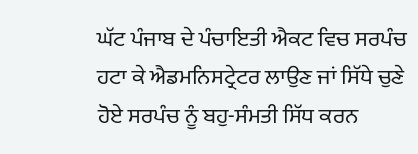ਘੱਟ ਪੰਜਾਬ ਦੇ ਪੰਚਾਇਤੀ ਐਕਟ ਵਿਚ ਸਰਪੰਚ ਹਟਾ ਕੇ ਐਡਮਨਿਸਟ੍ਰੇਟਰ ਲਾਉਣ ਜਾਂ ਸਿੱਧੇ ਚੁਣੇ ਹੋਏ ਸਰਪੰਚ ਨੂੰ ਬਹੁ-ਸੰਮਤੀ ਸਿੱਧ ਕਰਨ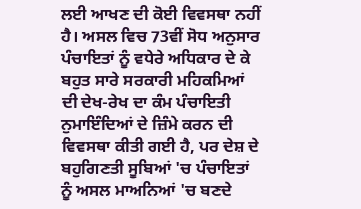ਲਈ ਆਖਣ ਦੀ ਕੋਈ ਵਿਵਸਥਾ ਨਹੀਂ ਹੈ। ਅਸਲ ਵਿਚ 73ਵੀਂ ਸੋਧ ਅਨੁਸਾਰ ਪੰਚਾਇਤਾਂ ਨੂੰ ਵਧੇਰੇ ਅਧਿਕਾਰ ਦੇ ਕੇ ਬਹੁਤ ਸਾਰੇ ਸਰਕਾਰੀ ਮਹਿਕਮਿਆਂ ਦੀ ਦੇਖ-ਰੇਖ ਦਾ ਕੰਮ ਪੰਚਾਇਤੀ ਨੁਮਾਇੰਦਿਆਂ ਦੇ ਜ਼ਿੰਮੇ ਕਰਨ ਦੀ ਵਿਵਸਥਾ ਕੀਤੀ ਗਈ ਹੈ, ਪਰ ਦੇਸ਼ ਦੇ ਬਹੁਗਿਣਤੀ ਸੂਬਿਆਂ 'ਚ ਪੰਚਾਇਤਾਂ ਨੂੰ ਅਸਲ ਮਾਅਨਿਆਂ 'ਚ ਬਣਦੇ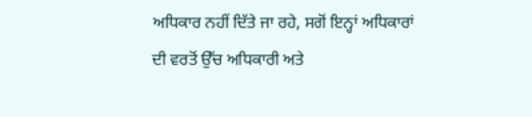ਅਧਿਕਾਰ ਨਹੀਂ ਦਿੱਤੇ ਜਾ ਰਹੇ, ਸਗੋਂ ਇਨ੍ਹਾਂ ਅਧਿਕਾਰਾਂ ਦੀ ਵਰਤੋਂ ਉੱਚ ਅਧਿਕਾਰੀ ਅਤੇ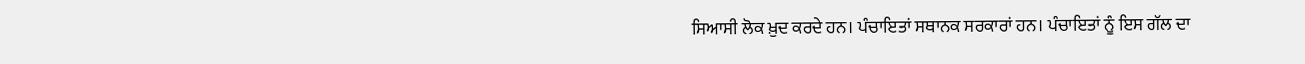ਸਿਆਸੀ ਲੋਕ ਖ਼ੁਦ ਕਰਦੇ ਹਨ। ਪੰਚਾਇਤਾਂ ਸਥਾਨਕ ਸਰਕਾਰਾਂ ਹਨ। ਪੰਚਾਇਤਾਂ ਨੂੰ ਇਸ ਗੱਲ ਦਾ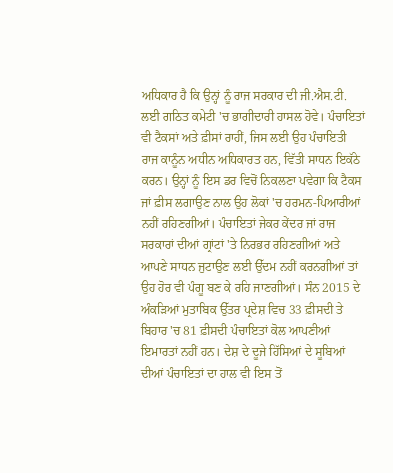ਅਧਿਕਾਰ ਹੈ ਕਿ ਉਨ੍ਹਾਂ ਨੂੰ ਰਾਜ ਸਰਕਾਰ ਦੀ ਜੀ.ਐਸ.ਟੀ. ਲਈ ਗਠਿਤ ਕਮੇਟੀ 'ਚ ਭਾਗੀਦਾਰੀ ਹਾਸਲ ਹੋਵੇ। ਪੰਚਾਇਤਾਂ ਵੀ ਟੈਕਸਾਂ ਅਤੇ ਫ਼ੀਸਾਂ ਰਾਹੀਂ, ਜਿਸ ਲਈ ਉਹ ਪੰਚਾਇਤੀ ਰਾਜ ਕਾਨੂੰਨ ਅਧੀਨ ਅਧਿਕਾਰਤ ਹਨ, ਵਿੱਤੀ ਸਾਧਨ ਇਕੱਠੇ ਕਰਨ। ਉਨ੍ਹਾਂ ਨੂੰ ਇਸ ਡਰ ਵਿਚੋਂ ਨਿਕਲਣਾ ਪਵੇਗਾ ਕਿ ਟੈਕਸ ਜਾਂ ਫ਼ੀਸ ਲਗਾਉਣ ਨਾਲ ਉਹ ਲੋਕਾਂ 'ਚ ਹਰਮਨ-ਪਿਆਰੀਆਂ ਨਹੀਂ ਰਹਿਣਗੀਆਂ। ਪੰਚਾਇਤਾਂ ਜੇਕਰ ਕੇਂਦਰ ਜਾਂ ਰਾਜ ਸਰਕਾਰਾਂ ਦੀਆਂ ਗ੍ਰਾਂਟਾਂ 'ਤੇ ਨਿਰਭਰ ਰਹਿਣਗੀਆਂ ਅਤੇ ਆਪਣੇ ਸਾਧਨ ਜੁਟਾਉਣ ਲਈ ਉੱਦਮ ਨਹੀਂ ਕਰਨਗੀਆਂ ਤਾਂ ਉਹ ਹੋਰ ਵੀ ਪੰਗੂ ਬਣ ਕੇ ਰਹਿ ਜਾਣਗੀਆਂ। ਸੰਨ 2015 ਦੇ ਅੰਕੜਿਆਂ ਮੁਤਾਬਿਕ ਉੱਤਰ ਪ੍ਰਦੇਸ਼ ਵਿਚ 33 ਫ਼ੀਸਦੀ ਤੇ ਬਿਹਾਰ 'ਚ 81 ਫ਼ੀਸਦੀ ਪੰਚਾਇਤਾਂ ਕੋਲ ਆਪਣੀਆਂ ਇਮਾਰਤਾਂ ਨਹੀਂ ਹਨ। ਦੇਸ਼ ਦੇ ਦੂਜੇ ਹਿੱਸਿਆਂ ਦੇ ਸੂਬਿਆਂ ਦੀਆਂ ਪੰਚਾਇਤਾਂ ਦਾ ਹਾਲ ਵੀ ਇਸ ਤੋਂ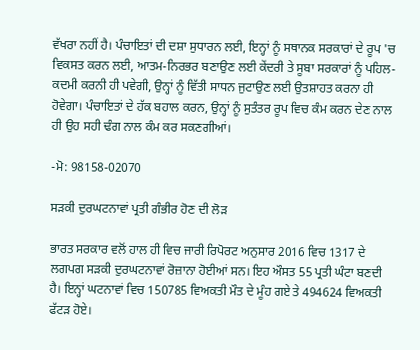ਵੱਖਰਾ ਨਹੀਂ ਹੈ। ਪੰਚਾਇਤਾਂ ਦੀ ਦਸ਼ਾ ਸੁਧਾਰਨ ਲਈ, ਇਨ੍ਹਾਂ ਨੂੰ ਸਥਾਨਕ ਸਰਕਾਰਾਂ ਦੇ ਰੂਪ 'ਚ ਵਿਕਸਤ ਕਰਨ ਲਈ, ਆਤਮ-ਨਿਰਭਰ ਬਣਾਉਣ ਲਈ ਕੇਂਦਰੀ ਤੇ ਸੂਬਾ ਸਰਕਾਰਾਂ ਨੂੰ ਪਹਿਲ-ਕਦਮੀ ਕਰਨੀ ਹੀ ਪਵੇਗੀ, ਉਨ੍ਹਾਂ ਨੂੰ ਵਿੱਤੀ ਸਾਧਨ ਜੁਟਾਉਣ ਲਈ ਉਤਸ਼ਾਹਤ ਕਰਨਾ ਹੀ ਹੋਵੇਗਾ। ਪੰਚਾਇਤਾਂ ਦੇ ਹੱਕ ਬਹਾਲ ਕਰਨ, ਉਨ੍ਹਾਂ ਨੂੰ ਸੁਤੰਤਰ ਰੂਪ ਵਿਚ ਕੰਮ ਕਰਨ ਦੇਣ ਨਾਲ ਹੀ ਉਹ ਸਹੀ ਢੰਗ ਨਾਲ ਕੰਮ ਕਰ ਸਕਣਗੀਆਂ।

-ਮੋ: 98158-02070

ਸੜਕੀ ਦੁਰਘਟਨਾਵਾਂ ਪ੍ਰਤੀ ਗੰਭੀਰ ਹੋਣ ਦੀ ਲੋੜ

ਭਾਰਤ ਸਰਕਾਰ ਵਲੋਂ ਹਾਲ ਹੀ ਵਿਚ ਜਾਰੀ ਰਿਪੋਰਟ ਅਨੁਸਾਰ 2016 ਵਿਚ 1317 ਦੇ ਲਗਪਗ ਸੜਕੀ ਦੁਰਘਟਨਾਵਾਂ ਰੋਜ਼ਾਨਾ ਹੋਈਆਂ ਸਨ। ਇਹ ਔਸਤ 55 ਪ੍ਰਤੀ ਘੰਟਾ ਬਣਦੀ ਹੈ। ਇਨ੍ਹਾਂ ਘਟਨਾਵਾਂ ਵਿਚ 150785 ਵਿਅਕਤੀ ਮੌਤ ਦੇ ਮੂੰਹ ਗਏ ਤੇ 494624 ਵਿਅਕਤੀ ਫੱਟੜ ਹੋਏ।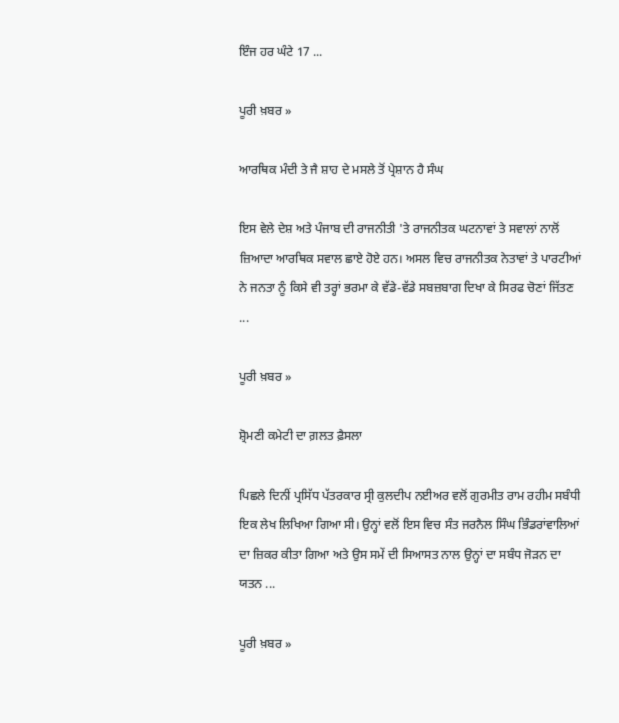ਇੰਜ ਹਰ ਘੰਟੇ 17 ...

ਪੂਰੀ ਖ਼ਬਰ »

ਆਰਥਿਕ ਮੰਦੀ ਤੇ ਜੈ ਸ਼ਾਹ ਦੇ ਮਸਲੇ ਤੋਂ ਪ੍ਰੇਸ਼ਾਨ ਹੈ ਸੰਘ

ਇਸ ਵੇਲੇ ਦੇਸ਼ ਅਤੇ ਪੰਜਾਬ ਦੀ ਰਾਜਨੀਤੀ 'ਤੇ ਰਾਜਨੀਤਕ ਘਟਨਾਵਾਂ ਤੇ ਸਵਾਲਾਂ ਨਾਲੋਂ ਜ਼ਿਆਦਾ ਆਰਥਿਕ ਸਵਾਲ ਛਾਏ ਹੋਏ ਹਨ। ਅਸਲ ਵਿਚ ਰਾਜਨੀਤਕ ਨੇਤਾਵਾਂ ਤੇ ਪਾਰਟੀਆਂ ਨੇ ਜਨਤਾ ਨੂੰ ਕਿਸੇ ਵੀ ਤਰ੍ਹਾਂ ਭਰਮਾ ਕੇ ਵੱਡੇ-ਵੱਡੇ ਸਬਜ਼ਬਾਗ ਦਿਖਾ ਕੇ ਸਿਰਫ ਚੋਣਾਂ ਜਿੱਤਣ ...

ਪੂਰੀ ਖ਼ਬਰ »

ਸ਼੍ਰੋਮਣੀ ਕਮੇਟੀ ਦਾ ਗ਼ਲਤ ਫ਼ੈਸਲਾ

ਪਿਛਲੇ ਦਿਨੀਂ ਪ੍ਰਸਿੱਧ ਪੱਤਰਕਾਰ ਸ੍ਰੀ ਕੁਲਦੀਪ ਨਈਅਰ ਵਲੋਂ ਗੁਰਮੀਤ ਰਾਮ ਰਹੀਮ ਸਬੰਧੀ ਇਕ ਲੇਖ ਲਿਖਿਆ ਗਿਆ ਸੀ। ਉਨ੍ਹਾਂ ਵਲੋਂ ਇਸ ਵਿਚ ਸੰਤ ਜਰਨੈਲ ਸਿੰਘ ਭਿੰਡਰਾਂਵਾਲਿਆਂ ਦਾ ਜ਼ਿਕਰ ਕੀਤਾ ਗਿਆ ਅਤੇ ਉਸ ਸਮੇਂ ਦੀ ਸਿਆਸਤ ਨਾਲ ਉਨ੍ਹਾਂ ਦਾ ਸਬੰਧ ਜੋੜਨ ਦਾ ਯਤਨ ...

ਪੂਰੀ ਖ਼ਬਰ »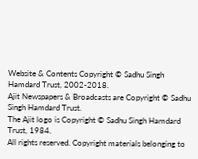Website & Contents Copyright © Sadhu Singh Hamdard Trust, 2002-2018.
Ajit Newspapers & Broadcasts are Copyright © Sadhu Singh Hamdard Trust.
The Ajit logo is Copyright © Sadhu Singh Hamdard Trust, 1984.
All rights reserved. Copyright materials belonging to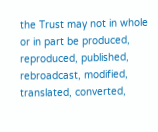the Trust may not in whole or in part be produced, reproduced, published, rebroadcast, modified, translated, converted,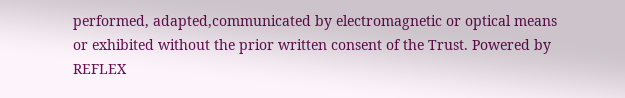performed, adapted,communicated by electromagnetic or optical means or exhibited without the prior written consent of the Trust. Powered by REFLEX